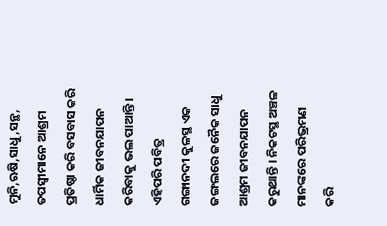ମୁନି,ଋଷି,ସାଧୁ,ସନ୍ଥ, ତପସ୍ଵୀମାନେ ଆଶ୍ରମ ପ୍ରତିଷ୍ଠା କରି ବସବାସ କରି ଧାର୍ମିକ ଜୀବନଯାପନ କରିବାକୁ ଭଲ ପାଆନ୍ତି । ଏହିପରି ପବିତ୍ର ଗଙ୍ଗାନଦୀ କୁଳସ୍ଥ ଏକ ଜଙ୍ଗଲରେ ଜନୈକ ସାଧୁ ଆଶ୍ରମ ଜୀବନଯାପନ କରୁଥାନ୍ତି । ନିକଟସ୍ଥ ଅଞ୍ଚଳ ମାନଙ୍କରେ ପରିଭ୍ରମଣ କରି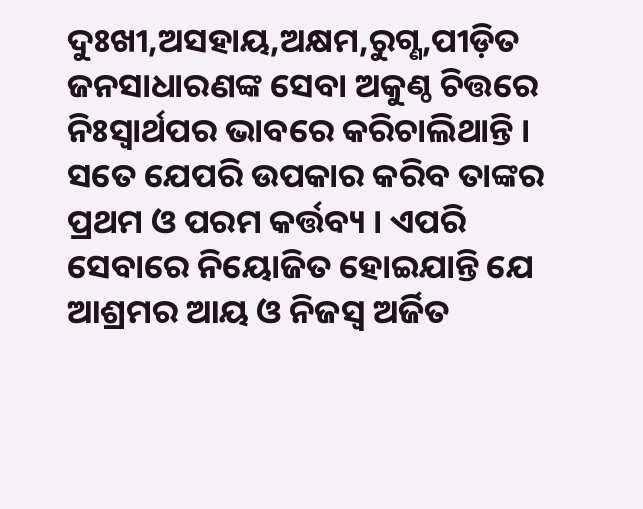ଦୁଃଖୀ,ଅସହାୟ,ଅକ୍ଷମ,ରୁଗ୍ଣ,ପୀଡ଼ିତ ଜନସାଧାରଣଙ୍କ ସେବା ଅକୁଣ୍ଠ ଚିତ୍ତରେ ନିଃସ୍ଵାର୍ଥପର ଭାବରେ କରିଚାଲିଥାନ୍ତି । ସତେ ଯେପରି ଉପକାର କରିବ ତାଙ୍କର ପ୍ରଥମ ଓ ପରମ କର୍ତ୍ତବ୍ୟ । ଏପରି ସେବାରେ ନିୟୋଜିତ ହୋଇଯାନ୍ତି ଯେ ଆଶ୍ରମର ଆୟ ଓ ନିଜସ୍ବ ଅର୍ଜିତ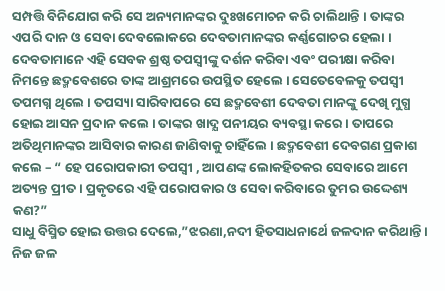ସମ୍ପତ୍ତି ବିନିଯୋଗ କରି ସେ ଅନ୍ୟମାନଙ୍କର ଦୁଃଖମୋଚନ କରି ଚାଲିଥାନ୍ତି । ତାଙ୍କର ଏପରି ଦାନ ଓ ସେବା ଦେବଲୋକରେ ଦେବତାମାନଙ୍କର କର୍ଣ୍ଣଗୋଚର ହେଲା ।
ଦେବତାମାନେ ଏହି ସେବକ ଶ୍ରଷ୍ଠ ତପସ୍ଵୀଙ୍କୁ ଦର୍ଶନ କରିବା ଏବଂ ପରୀକ୍ଷା କରିବା ନିମନ୍ତେ ଛଦ୍ମବେଶରେ ତାଙ୍କ ଆଶ୍ରମରେ ଉପସ୍ଥିତ ହେଲେ । ସେତେବେଳକୁ ତପସ୍ଵୀ ତପମଗ୍ନ ଥିଲେ । ତପସ୍ୟା ସାରିବାପରେ ସେ ଛଦ୍ମବେଶୀ ଦେବତା ମାନଙ୍କୁ ଦେଖି ମୁଗ୍ଧ ହୋଇ ଆସନ ପ୍ରଦାନ କଲେ । ତାଙ୍କର ଖାଦ୍ଯ ପନୀୟର ବ୍ୟବସ୍ଥା କରେ । ତାପରେ ଅତିଥିମାନଙ୍କର ଆସିବାର କାରଣ ଜାଣିବାକୁ ଚାହିଁଲେ । ଛଦ୍ମବେଶୀ ଦେବଗଣ ପ୍ରକାଶ କଲେ – “ ହେ ପରୋପକାରୀ ତପସ୍ଵୀ , ଆପଣଙ୍କ ଲୋକହିତକର ସେବାରେ ଆମେ ଅତ୍ୟନ୍ତ ପ୍ରୀତ । ପ୍ରକୃତରେ ଏହି ପରୋପକାର ଓ ସେବା କରିବାରେ ତୁମର ଉଦ୍ଦେଶ୍ୟ କଣ?”
ସାଧୁ ବିସ୍ମିତ ହୋଇ ଉତ୍ତର ଦେଲେ,”ଝରଣା,ନଦୀ ହିତସାଧନାର୍ଥେ ଜଳଦାନ କରିଥାନ୍ତି । ନିଜ ଜଳ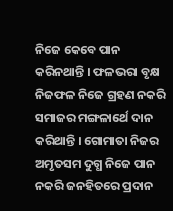ନିଜେ କେବେ ପାନ କରିନଥାନ୍ତି । ଫଳଭରା ବୃକ୍ଷ ନିଜଫଳ ନିଜେ ଗ୍ରହଣ ନକରି ସମାଜର ମଙ୍ଗଳାର୍ଥେ ଦାନ କରିଥାନ୍ତି । ଗୋମାତା ନିଜର ଅମୃତସମ ଦୁଗ୍ଧ ନିଜେ ପାନ ନକରି ଜନହିତରେ ପ୍ରଦାନ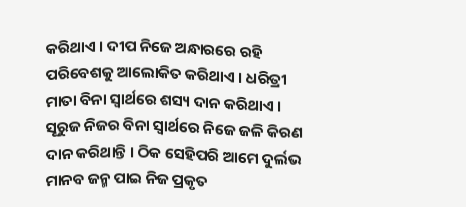କରିଥାଏ । ଦୀପ ନିଜେ ଅନ୍ଧାରରେ ରହି ପରିବେଶକୁ ଆଲୋକିତ କରିଥାଏ । ଧରିତ୍ରୀ ମାତା ବିନା ସ୍ଵାର୍ଥରେ ଶସ୍ୟ ଦାନ କରିଥାଏ । ସୂରୁଜ ନିଜର ବିନା ସ୍ଵାର୍ଥରେ ନିଜେ ଜଳି କିରଣ ଦାନ କରିଥାନ୍ତି । ଠିକ ସେହିପରି ଆମେ ଦୁର୍ଲଭ ମାନବ ଜନ୍ମ ପାଇ ନିଜ ପ୍ରକୃତ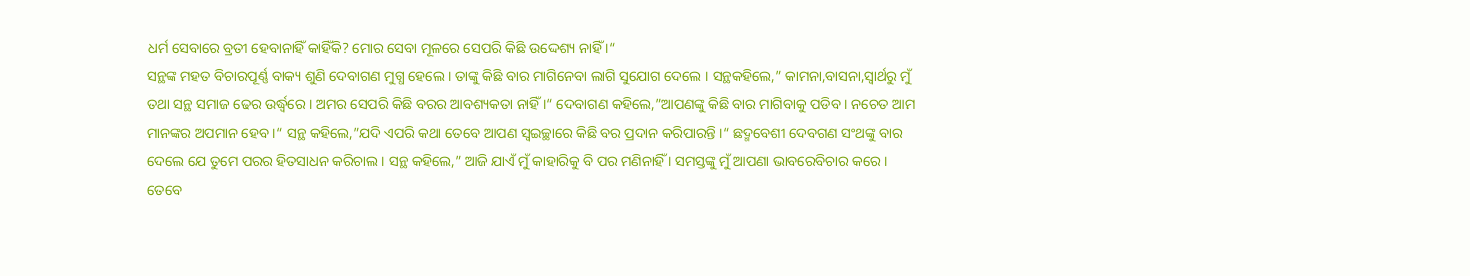ଧର୍ମ ସେବାରେ ବ୍ରତୀ ହେବାନାହିଁ କାହିଁକି? ମୋର ସେବା ମୂଳରେ ସେପରି କିଛି ଉଦ୍ଦେଶ୍ୟ ନାହିଁ ।“
ସନ୍ଥଙ୍କ ମହତ ବିଚାରପୂର୍ଣ୍ଣ ବାକ୍ୟ ଶୁଣି ଦେବାଗଣ ମୁଗ୍ଧ ହେଲେ । ତାଙ୍କୁ କିଛି ବାର ମାଗିନେବା ଲାଗି ସୁଯୋଗ ଦେଲେ । ସନ୍ଥକହିଲେ,” କାମନା,ବାସନା,ସ୍ବାର୍ଥରୁ ମୁଁ ତଥା ସନ୍ଥ ସମାଜ ଢେର ଉର୍ଦ୍ଧ୍ଵରେ । ଅମର ସେପରି କିଛି ବରର ଆବଶ୍ୟକତା ନାହିଁ ।“ ଦେବାଗଣ କହିଲେ,”ଆପଣଙ୍କୁ କିଛି ବାର ମାଗିବାକୁ ପଡିବ । ନଚେତ ଆମ ମାନଙ୍କର ଅପମାନ ହେବ ।“ ସନ୍ଥ କହିଲେ,”ଯଦି ଏପରି କଥା ତେବେ ଆପଣ ସ୍ଵଇଚ୍ଛାରେ କିଛି ବର ପ୍ରଦାନ କରିପାରନ୍ତି ।“ ଛଦ୍ମବେଶୀ ଦେବଗଣ ସଂଥଙ୍କୁ ବାର ଦେଲେ ଯେ ତୁମେ ପରର ହିତସାଧନ କରିଚାଲ । ସନ୍ଥ କହିଲେ,” ଆଜି ଯାଏଁ ମୁଁ କାହାରିକୁ ବି ପର ମଣିନାହିଁ । ସମସ୍ତଙ୍କୁ ମୁଁ ଆପଣା ଭାବରେବିଚାର କରେ । ତେବେ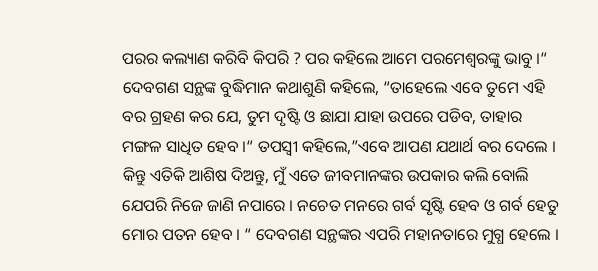ପରର କଲ୍ୟାଣ କରିବି କିପରି ? ପର କହିଲେ ଆମେ ପରମେଶ୍ବରଙ୍କୁ ଭାବୁ ।“ ଦେବଗଣ ସନ୍ଥଙ୍କ ବୁଦ୍ଧିମାନ କଥାଶୁଣି କହିଲେ, “ତାହେଲେ ଏବେ ତୁମେ ଏହି ବର ଗ୍ରହଣ କର ଯେ, ତୁମ ଦୃଷ୍ଟି ଓ ଛାଯା ଯାହା ଉପରେ ପଡିବ, ତାହାର ମଙ୍ଗଳ ସାଧିତ ହେବ ।“ ତପସ୍ଵୀ କହିଲେ,”ଏବେ ଆପଣ ଯଥାର୍ଥ ବର ଦେଲେ । କିନ୍ତୁ ଏତିକି ଆଶିଷ ଦିଅନ୍ତୁ, ମୁଁ ଏତେ ଜୀବମାନଙ୍କର ଉପକାର କଲି ବୋଲି ଯେପରି ନିଜେ ଜାଣି ନପାରେ । ନଚେତ ମନରେ ଗର୍ବ ସୃଷ୍ଟି ହେବ ଓ ଗର୍ବ ହେତୁ ମୋର ପତନ ହେବ । “ ଦେବଗଣ ସନ୍ଥଙ୍କର ଏପରି ମହାନତାରେ ମୁଗ୍ଧ ହେଲେ ।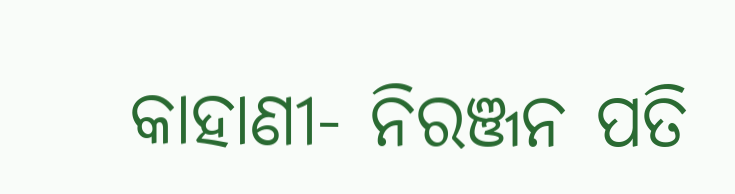କାହାଣୀ- ନିରଞ୍ଜନ ପତି